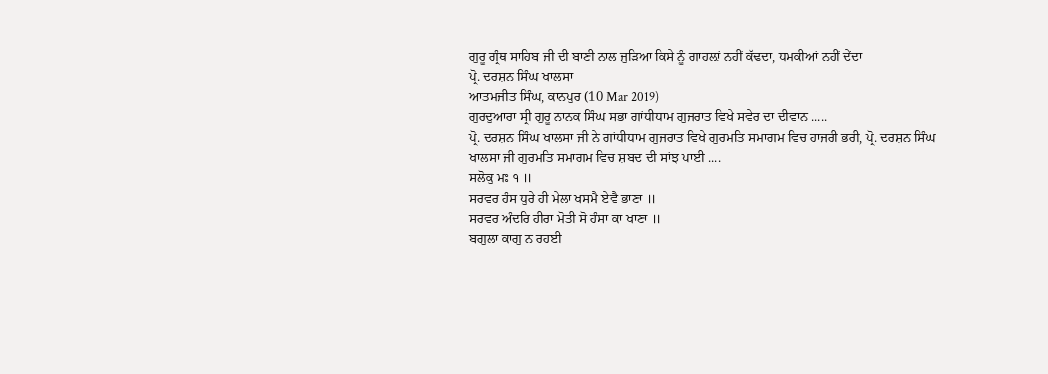ਗੁਰੂ ਗ੍ਰੰਥ ਸਾਹਿਬ ਜੀ ਦੀ ਬਾਣੀ ਨਾਲ ਜੁੜਿਆ ਕਿਸੇ ਨੂੰ ਗਾਹਲ਼ਾਂ ਨਹੀਂ ਕੱਢਦਾ, ਧਮਕੀਆਂ ਨਹੀਂ ਦੇਂਦਾ
ਪ੍ਰੋ. ਦਰਸ਼ਨ ਸਿੰਘ ਖਾਲਸਾ
ਆਤਮਜੀਤ ਸਿੰਘ, ਕਾਨਪੁਰ (10 Mar 2019)
ਗੁਰਦੁਆਰਾ ਸ੍ਰੀ ਗੁਰੂ ਨਾਨਕ ਸਿੰਘ ਸਭਾ ਗਾਂਧੀਧਾਮ ਗੁਜਰਾਤ ਵਿਖੇ ਸਵੇਰ ਦਾ ਦੀਵਾਨ .....
ਪ੍ਰੋ. ਦਰਸ਼ਨ ਸਿੰਘ ਖਾਲਸਾ ਜੀ ਨੇ ਗਾਂਧੀਧਾਮ ਗੁਜਰਾਤ ਵਿਖੇ ਗੁਰਮਤਿ ਸਮਾਗਮ ਵਿਚ ਹਾਜਰੀ ਭਰੀ, ਪ੍ਰੋ. ਦਰਸ਼ਨ ਸਿੰਘ ਖਾਲਸਾ ਜੀ ਗੁਰਮਤਿ ਸਮਾਗਮ ਵਿਚ ਸ਼ਬਦ ਦੀ ਸਾਂਝ ਪਾਈ ....
ਸਲੋਕੁ ਮਃ ੧ ॥
ਸਰਵਰ ਹੰਸ ਧੁਰੇ ਹੀ ਮੇਲਾ ਖਸਮੈ ਏਵੈ ਭਾਣਾ ॥
ਸਰਵਰ ਅੰਦਰਿ ਹੀਰਾ ਮੋਤੀ ਸੋ ਹੰਸਾ ਕਾ ਖਾਣਾ ॥
ਬਗੁਲਾ ਕਾਗੁ ਨ ਰਹਈ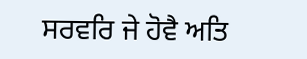ਸਰਵਰਿ ਜੇ ਹੋਵੈ ਅਤਿ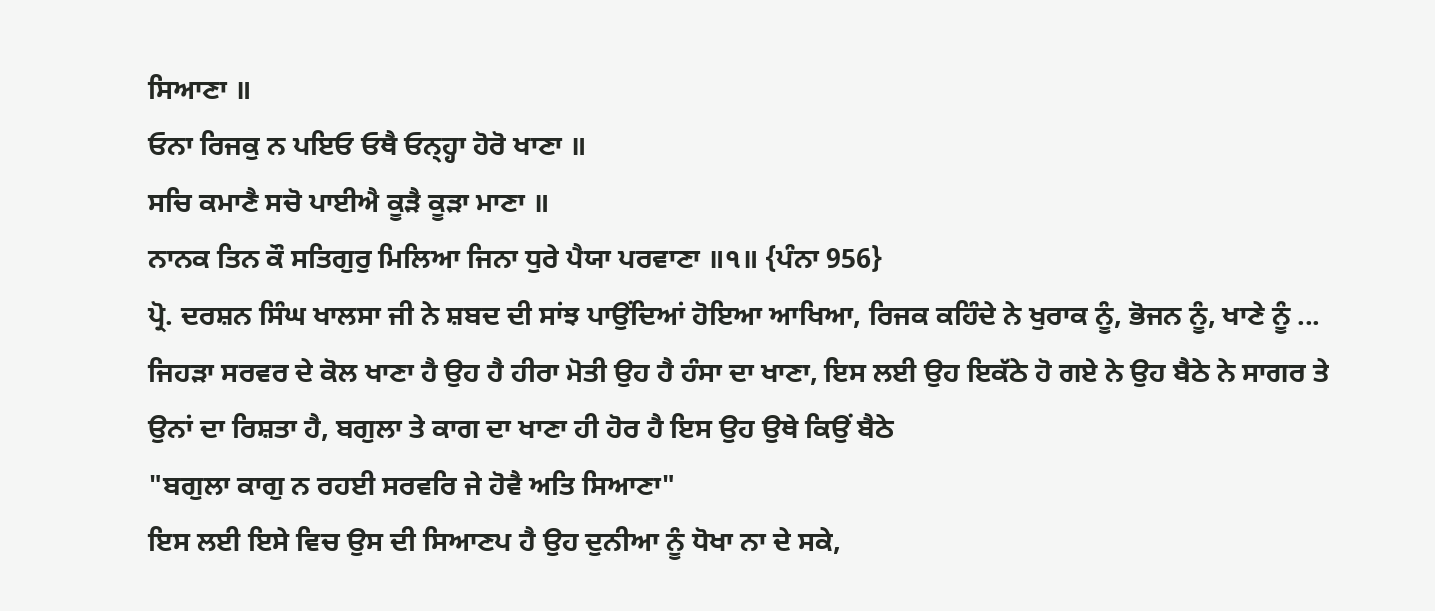ਸਿਆਣਾ ॥
ਓਨਾ ਰਿਜਕੁ ਨ ਪਇਓ ਓਥੈ ਓਨ੍ਹ੍ਹਾ ਹੋਰੋ ਖਾਣਾ ॥
ਸਚਿ ਕਮਾਣੈ ਸਚੋ ਪਾਈਐ ਕੂੜੈ ਕੂੜਾ ਮਾਣਾ ॥
ਨਾਨਕ ਤਿਨ ਕੌ ਸਤਿਗੁਰੁ ਮਿਲਿਆ ਜਿਨਾ ਧੁਰੇ ਪੈਯਾ ਪਰਵਾਣਾ ॥੧॥ {ਪੰਨਾ 956}
ਪ੍ਰੋ. ਦਰਸ਼ਨ ਸਿੰਘ ਖਾਲਸਾ ਜੀ ਨੇ ਸ਼ਬਦ ਦੀ ਸਾਂਝ ਪਾਉਂਦਿਆਂ ਹੋਇਆ ਆਖਿਆ, ਰਿਜਕ ਕਹਿੰਦੇ ਨੇ ਖੁਰਾਕ ਨੂੰ, ਭੋਜਨ ਨੂੰ, ਖਾਣੇ ਨੂੰ ... ਜਿਹੜਾ ਸਰਵਰ ਦੇ ਕੋਲ ਖਾਣਾ ਹੈ ਉਹ ਹੈ ਹੀਰਾ ਮੋਤੀ ਉਹ ਹੈ ਹੰਸਾ ਦਾ ਖਾਣਾ, ਇਸ ਲਈ ਉਹ ਇਕੱਠੇ ਹੋ ਗਏ ਨੇ ਉਹ ਬੈਠੇ ਨੇ ਸਾਗਰ ਤੇ ਉਨਾਂ ਦਾ ਰਿਸ਼ਤਾ ਹੈ, ਬਗੁਲਾ ਤੇ ਕਾਗ ਦਾ ਖਾਣਾ ਹੀ ਹੋਰ ਹੈ ਇਸ ਉਹ ਉਥੇ ਕਿਉਂ ਬੈਠੇ
"ਬਗੁਲਾ ਕਾਗੁ ਨ ਰਹਈ ਸਰਵਰਿ ਜੇ ਹੋਵੈ ਅਤਿ ਸਿਆਣਾ"
ਇਸ ਲਈ ਇਸੇ ਵਿਚ ਉਸ ਦੀ ਸਿਆਣਪ ਹੈ ਉਹ ਦੁਨੀਆ ਨੂੰ ਧੋਖਾ ਨਾ ਦੇ ਸਕੇ,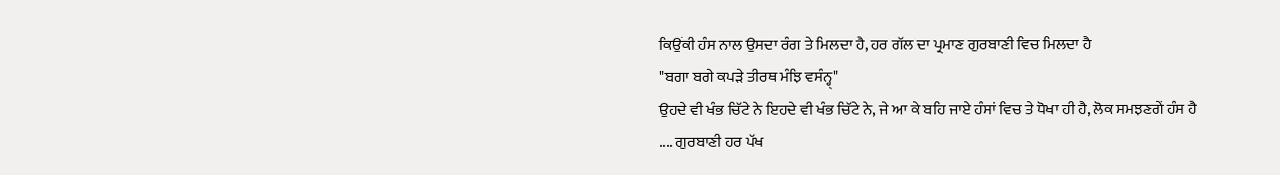ਕਿਉਂਕੀ ਹੰਸ ਨਾਲ ਉਸਦਾ ਰੰਗ ਤੇ ਮਿਲਦਾ ਹੈ, ਹਰ ਗੱਲ ਦਾ ਪ੍ਰਮਾਣ ਗੁਰਬਾਣੀ ਵਿਚ ਮਿਲਦਾ ਹੈ
"ਬਗਾ ਬਗੇ ਕਪੜੇ ਤੀਰਥ ਮੰਝਿ ਵਸੰਨ੍ਹ੍"
ਉਹਦੇ ਵੀ ਖੰਭ ਚਿੱਟੇ ਨੇ ਇਹਦੇ ਵੀ ਖੰਭ ਚਿੱਟੇ ਨੇ, ਜੇ ਆ ਕੇ ਬਹਿ ਜਾਏ ਹੰਸਾਂ ਵਿਚ ਤੇ ਧੋਖਾ ਹੀ ਹੈ, ਲੋਕ ਸਮਝਣਗੇਂ ਹੰਸ ਹੈ .... ਗੁਰਬਾਣੀ ਹਰ ਪੱਖ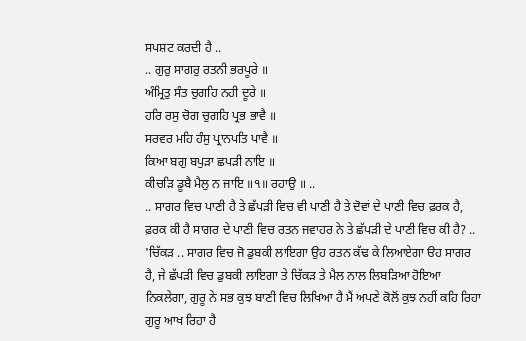ਸਪਸ਼ਟ ਕਰਦੀ ਹੈ ..
.. ਗੁਰੁ ਸਾਗਰੁ ਰਤਨੀ ਭਰਪੂਰੇ ॥
ਅੰਮ੍ਰਿਤੁ ਸੰਤ ਚੁਗਹਿ ਨਹੀ ਦੂਰੇ ॥
ਹਰਿ ਰਸੁ ਚੋਗ ਚੁਗਹਿ ਪ੍ਰਭ ਭਾਵੈ ॥
ਸਰਵਰ ਮਹਿ ਹੰਸੁ ਪ੍ਰਾਨਪਤਿ ਪਾਵੈ ॥
ਕਿਆ ਬਗੁ ਬਪੁੜਾ ਛਪੜੀ ਨਾਇ ॥
ਕੀਚੜਿ ਡੂਬੈ ਮੈਲੁ ਨ ਜਾਇ ॥੧॥ ਰਹਾਉ ॥ ..
.. ਸਾਗਰ ਵਿਚ ਪਾਣੀ ਹੈ ਤੇ ਛੱਪੜੀ ਵਿਚ ਵੀ ਪਾਣੀ ਹੈ ਤੇ ਦੋਵਾਂ ਦੇ ਪਾਣੀ ਵਿਚ ਫ਼ਰਕ ਹੈ, ਫ਼ਰਕ ਕੀ ਹੈ ਸਾਗਰ ਦੇ ਪਾਣੀ ਵਿਚ ਰਤਨ ਜਵਾਹਰ ਨੇ ਤੇ ਛੱਪੜੀ ਦੇ ਪਾਣੀ ਵਿਚ ਕੀ ਹੈ? .. 'ਚਿੱਕੜ .. ਸਾਗਰ ਵਿਚ ਜੋ ਡੁਬਕੀ ਲਾਇਗਾ ਉਹ ਰਤਨ ਕੱਢ ਕੇ ਲਿਆਏਗਾ ੳਹ ਸਾਗਰ ਹੈ, ਜੇ ਛੱਪੜੀ ਵਿਚ ਡੁਬਕੀ ਲਾਇਗਾ ਤੇ ਚਿੱਕੜ ਤੇ ਮੈਲ ਨਾਲ ਲਿਬੜਿਆ ਹੋਇਆ ਨਿਕਲੇਗਾ, ਗੁਰੂ ਨੇ ਸਭ ਕੁਝ ਬਾਣੀ ਵਿਚ ਲਿਖਿਆ ਹੈ ਮੈਂ ਅਪਣੇ ਕੋਲੋਂ ਕੁਝ ਨਹੀਂ ਕਹਿ ਰਿਹਾ ਗੁਰੂ ਆਖ ਰਿਹਾ ਹੈ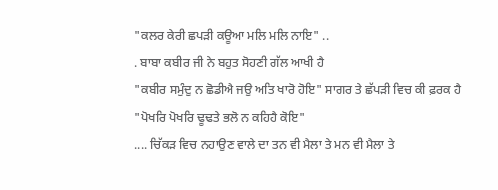"ਕਲਰ ਕੇਰੀ ਛਪੜੀ ਕਊਆ ਮਲਿ ਮਲਿ ਨਾਇ" ..
. ਬਾਬਾ ਕਬੀਰ ਜੀ ਨੇ ਬਹੁਤ ਸੋਹਣੀ ਗੱਲ ਆਖੀ ਹੈ
"ਕਬੀਰ ਸਮੁੰਦੁ ਨ ਛੋਡੀਐ ਜਉ ਅਤਿ ਖਾਰੋ ਹੋਇ" ਸਾਗਰ ਤੇ ਛੱਪੜੀ ਵਿਚ ਕੀ ਫ਼ਰਕ ਹੈ
"ਪੋਖਰਿ ਪੋਖਰਿ ਢੂਢਤੇ ਭਲੋ ਨ ਕਹਿਹੈ ਕੋਇ"
.... ਚਿੱਕੜ ਵਿਚ ਨਹਾਉਣ ਵਾਲੇ ਦਾ ਤਨ ਵੀ ਮੈਲਾ ਤੇ ਮਨ ਵੀ ਮੈਲਾ ਤੇ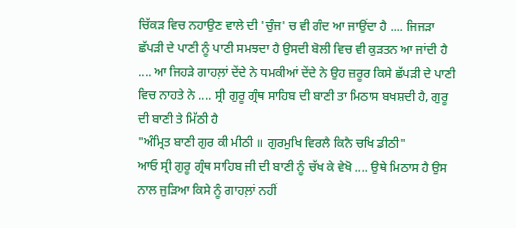ਚਿੱਕੜ ਵਿਚ ਨਹਾਉਣ ਵਾਲੇ ਦੀ 'ਚੁੰਜ' ਚ ਵੀ ਗੰਦ ਆ ਜਾਉਂਦਾ ਹੈ .... ਜਿਜੜਾ ਛੱਪੜੀ ਦੇ ਪਾਣੀ ਨੂੰ ਪਾਣੀ ਸਮਝਦਾ ਹੈ ਉਸਦੀ ਬੋਲੀ ਵਿਚ ਵੀ ਕੁੜਤਨ ਆ ਜਾਂਦੀ ਹੈ .... ਆ ਜਿਹੜੇ ਗਾਹਲ਼ਾਂ ਦੇਂਦੇ ਨੇ ਧਮਕੀਆਂ ਦੇਂਦੇ ਨੇ ਉਹ ਜ਼ਰੂਰ ਕਿਸੇ ਛੱਪੜੀ ਦੇ ਪਾਣੀ ਵਿਚ ਨਾਹਤੇ ਨੇ .... ਸ੍ਰੀ ਗੁਰੂ ਗ੍ਰੰਥ ਸਾਹਿਬ ਦੀ ਬਾਣੀ ਤਾ ਮਿਠਾਸ ਬਖਸ਼ਦੀ ਹੈ, ਗੁਰੂ ਦੀ ਬਾਣੀ ਤੇ ਮਿੱਠੀ ਹੈ
"ਅੰਮ੍ਰਿਤ ਬਾਣੀ ਗੁਰ ਕੀ ਮੀਠੀ ॥ ਗੁਰਮੁਖਿ ਵਿਰਲੈ ਕਿਨੈ ਚਖਿ ਡੀਠੀ"
ਆਓ ਸ੍ਰੀ ਗੁਰੂ ਗ੍ਰੰਥ ਸਾਹਿਬ ਜੀ ਦੀ ਬਾਣੀ ਨੂੰ ਚੱਖ ਕੇ ਵੇਖੋ .... ਉਥੇ ਮਿਠਾਸ ਹੈ ਉਸ ਨਾਲ ਜੁੜਿਆ ਕਿਸੇ ਨੂੰ ਗਾਹਲ਼ਾਂ ਨਹੀਂ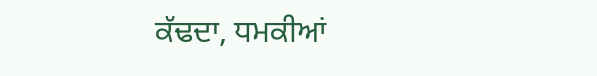ਕੱਢਦਾ, ਧਮਕੀਆਂ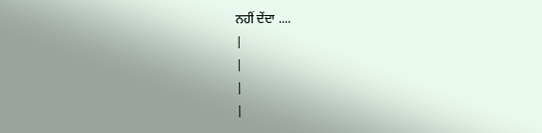ਨਹੀਂ ਦੇਂਦਾ ....
|
|
|
|